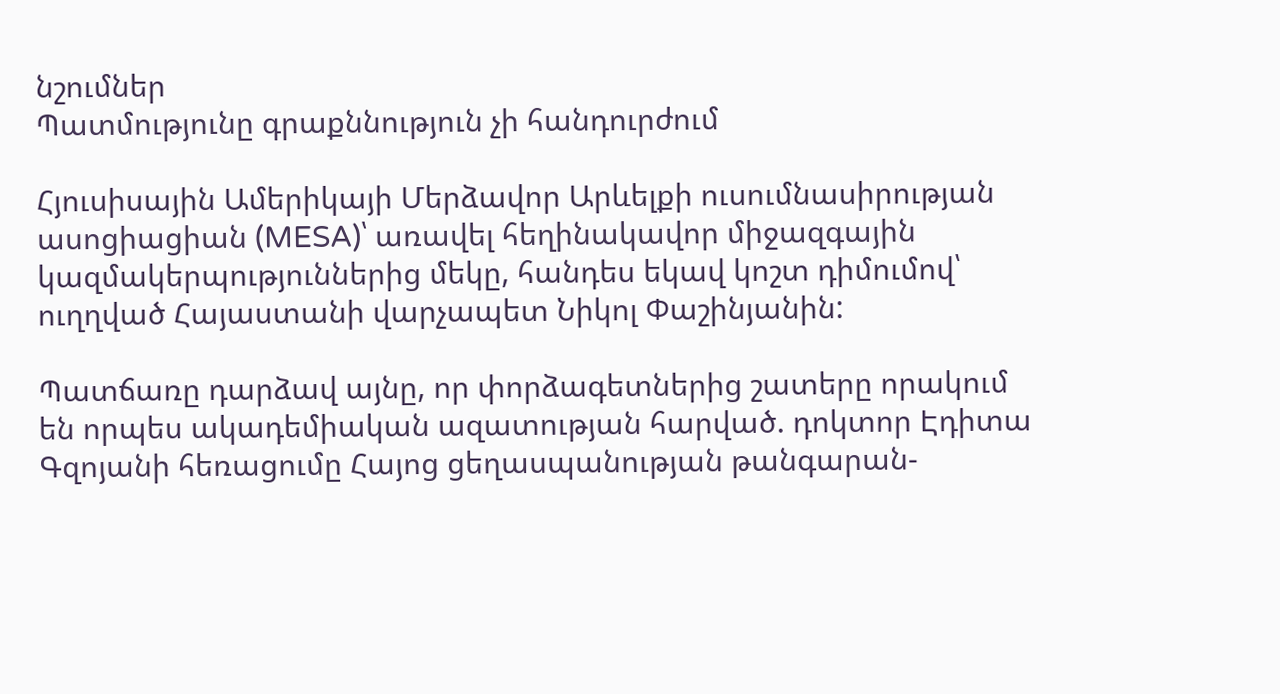նշումներ
Պատմությունը գրաքննություն չի հանդուրժում

Հյուսիսային Ամերիկայի Մերձավոր Արևելքի ուսումնասիրության ասոցիացիան (MESA)՝ առավել հեղինակավոր միջազգային կազմակերպություններից մեկը, հանդես եկավ կոշտ դիմումով՝ ուղղված Հայաստանի վարչապետ Նիկոլ Փաշինյանին:

Պատճառը դարձավ այնը, որ փորձագետներից շատերը որակում են որպես ակադեմիական ազատության հարված. դոկտոր Էդիտա Գզոյանի հեռացումը Հայոց ցեղասպանության թանգարան-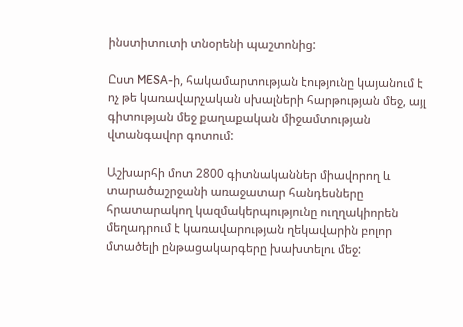ինստիտուտի տնօրենի պաշտոնից:

Ըստ MESA-ի, հակամարտության էությունը կայանում է ոչ թե կառավարչական սխալների հարթության մեջ, այլ գիտության մեջ քաղաքական միջամտության վտանգավոր գոտում:

Աշխարհի մոտ 2800 գիտնականներ միավորող և տարածաշրջանի առաջատար հանդեսները հրատարակող կազմակերպությունը ուղղակիորեն մեղադրում է կառավարության ղեկավարին բոլոր մտածելի ընթացակարգերը խախտելու մեջ: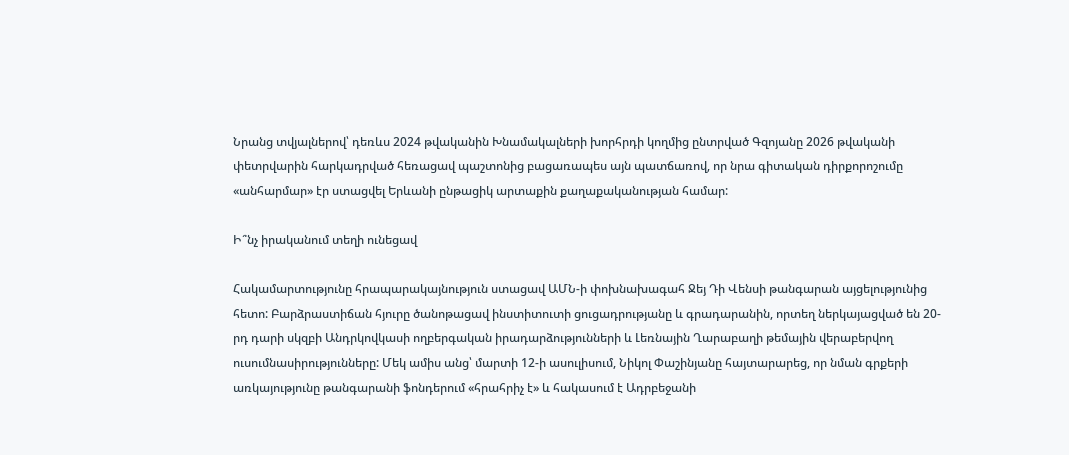Նրանց տվյալներով՝ դեռևս 2024 թվականին Խնամակալների խորհրդի կողմից ընտրված Գզոյանը 2026 թվականի փետրվարին հարկադրված հեռացավ պաշտոնից բացառապես այն պատճառով, որ նրա գիտական դիրքորոշումը «անհարմար» էր ստացվել Երևանի ընթացիկ արտաքին քաղաքականության համար:

Ի՞նչ իրականում տեղի ունեցավ

Հակամարտությունը հրապարակայնություն ստացավ ԱՄՆ-ի փոխնախագահ Ջեյ Դի Վենսի թանգարան այցելությունից հետո: Բարձրաստիճան հյուրը ծանոթացավ ինստիտուտի ցուցադրությանը և գրադարանին, որտեղ ներկայացված են 20-րդ դարի սկզբի Անդրկովկասի ողբերգական իրադարձությունների և Լեռնային Ղարաբաղի թեմային վերաբերվող ուսումնասիրությունները: Մեկ ամիս անց՝ մարտի 12-ի ասուլիսում, Նիկոլ Փաշինյանը հայտարարեց, որ նման գրքերի առկայությունը թանգարանի ֆոնդերում «հրահրիչ է» և հակասում է Ադրբեջանի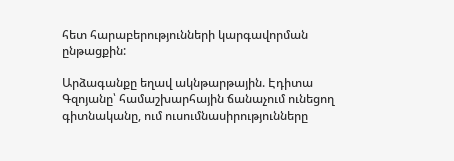հետ հարաբերությունների կարգավորման ընթացքին:

Արձագանքը եղավ ակնթարթային. Էդիտա Գզոյանը՝ համաշխարհային ճանաչում ունեցող գիտնականը, ում ուսումնասիրությունները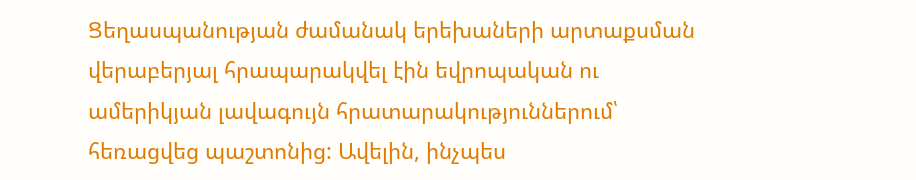Ցեղասպանության ժամանակ երեխաների արտաքսման վերաբերյալ հրապարակվել էին եվրոպական ու ամերիկյան լավագույն հրատարակություններում՝ հեռացվեց պաշտոնից: Ավելին, ինչպես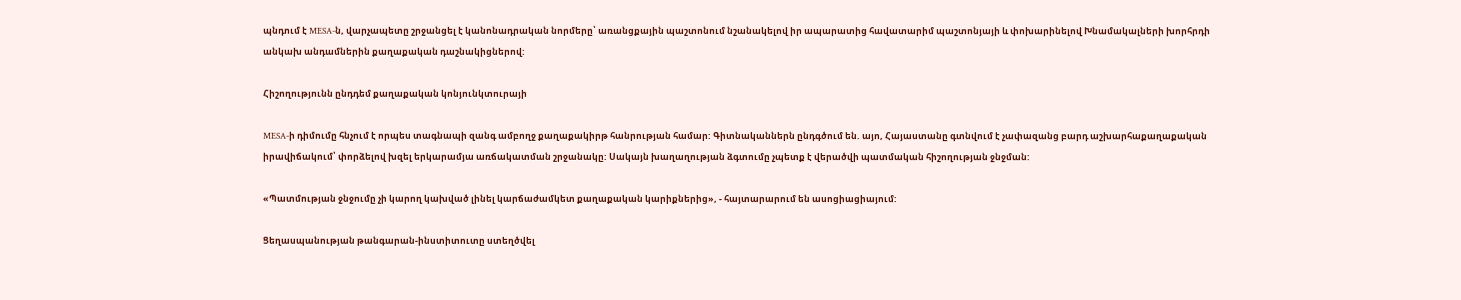պնդում է MESA-ն, վարչապետը շրջանցել է կանոնադրական նորմերը՝ առանցքային պաշտոնում նշանակելով իր ապարատից հավատարիմ պաշտոնյայի և փոխարինելով Խնամակալների խորհրդի անկախ անդամներին քաղաքական դաշնակիցներով:

Հիշողությունն ընդդեմ քաղաքական կոնյունկտուրայի

MESA-ի դիմումը հնչում է որպես տագնապի զանգ ամբողջ քաղաքակիրթ հանրության համար: Գիտնականներն ընդգծում են. այո, Հայաստանը գտնվում է չափազանց բարդ աշխարհաքաղաքական իրավիճակում՝ փորձելով խզել երկարամյա առճակատման շրջանակը: Սակայն խաղաղության ձգտումը չպետք է վերածվի պատմական հիշողության ջնջման:

«Պատմության ջնջումը չի կարող կախված լինել կարճաժամկետ քաղաքական կարիքներից», - հայտարարում են ասոցիացիայում:

Ցեղասպանության թանգարան-ինստիտուտը ստեղծվել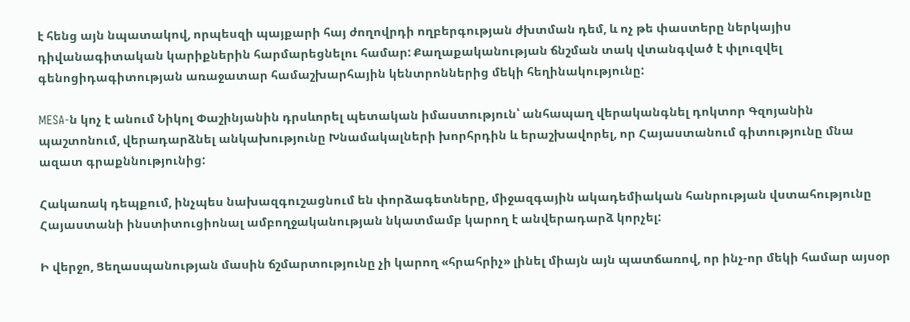է հենց այն նպատակով, որպեսզի պայքարի հայ ժողովրդի ողբերգության ժխտման դեմ, և ոչ թե փաստերը ներկայիս դիվանագիտական կարիքներին հարմարեցնելու համար: Քաղաքականության ճնշման տակ վտանգված է փլուզվել գենոցիդագիտության առաջատար համաշխարհային կենտրոններից մեկի հեղինակությունը:

MESA-ն կոչ է անում Նիկոլ Փաշինյանին դրսևորել պետական իմաստություն՝ անհապաղ վերականգնել դոկտոր Գզոյանին պաշտոնում, վերադարձնել անկախությունը Խնամակալների խորհրդին և երաշխավորել, որ Հայաստանում գիտությունը մնա ազատ գրաքննությունից:

Հակառակ դեպքում, ինչպես նախազգուշացնում են փորձագետները, միջազգային ակադեմիական հանրության վստահությունը Հայաստանի ինստիտուցիոնալ ամբողջականության նկատմամբ կարող է անվերադարձ կորչել:

Ի վերջո, Ցեղասպանության մասին ճշմարտությունը չի կարող «հրահրիչ» լինել միայն այն պատճառով, որ ինչ-որ մեկի համար այսօր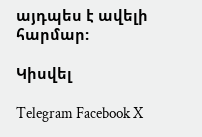այդպես է ավելի հարմար:

Կիսվել

Telegram Facebook X